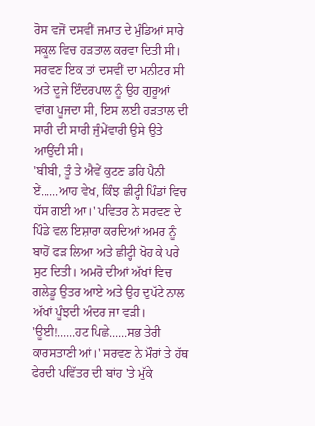ਰੋਸ ਵਜੋਂ ਦਸਵੀਂ ਜਮਾਤ ਦੇ ਮੁੰਡਿਆਂ ਸਾਰੇ ਸਕੂਲ ਵਿਚ ਹੜਤਾਲ ਕਰਵਾ ਦਿਤੀ ਸੀ। ਸਰਵਣ ਇਕ ਤਾਂ ਦਸਵੀਂ ਦਾ ਮਨੀਟਰ ਸੀ ਅਤੇ ਦੂਜੇ ਇੰਦਰਪਾਲ ਨੂੰ ਉਹ ਗੁਰੂਆਂ ਵਾਂਗ ਪੂਜਦਾ ਸੀ, ਇਸ ਲਈ ਹੜਤਾਲ ਦੀ ਸਾਰੀ ਦੀ ਸਾਰੀ ਜੁੰਮੇਂਵਾਰੀ ਉਸੇ ਉਤੇ ਆਉਂਦੀ ਸੀ।
'ਬੀਬੀ, ਤੂੰ ਤੇ ਐਵੇਂ ਕੁਟਣ ਡਹਿ ਪੈਨੀ ਏਂ......ਆਹ ਵੇਖ, ਕਿੰਝ ਛੀਟ੍ਹੀ ਪਿੰਡਾਂ ਵਿਚ ਧੱਸ ਗਈ ਆ।' ਪਵਿਤਰ ਨੇ ਸਰਵਣ ਦੇ ਪਿੰਡੇ ਵਲ ਇਸ਼ਾਰਾ ਕਰਦਿਆਂ ਅਮਰ ਨੂੰ ਬਾਹੋਂ ਫੜ ਲਿਆ ਅਤੇ ਛੀਟ੍ਹੀ ਖੋਹ ਕੇ ਪਰੇ ਸੁਟ ਦਿਤੀ। ਅਮਰੋ ਦੀਆਂ ਅੱਖਾਂ ਵਿਚ ਗਲੇਡੂ ਉਤਰ ਆਏ ਅਤੇ ਉਹ ਦੁਪੱਟੇ ਨਾਲ ਅੱਖਾਂ ਪੂੰਝਦੀ ਅੰਦਰ ਜਾ ਵੜੀ।
'ਊਈ!......ਹਟ ਪਿਛੇ......ਸਭ ਤੇਰੀ ਕਾਰਸਤਾਣੀ ਆਂ।' ਸਰਵਣ ਨੇ ਮੌਰਾਂ ਤੇ ਹੱਥ ਫੇਰਦੀ ਪਵਿੱਤਰ ਦੀ ਬਾਂਹ 'ਤੇ ਮੁੱਕੇ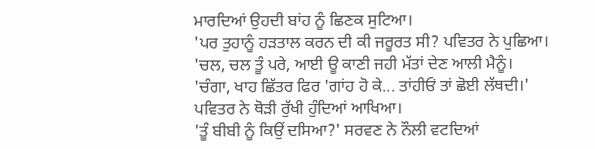ਮਾਰਦਿਆਂ ਉਹਦੀ ਬਾਂਹ ਨੂੰ ਛਿਣਕ ਸੁਟਿਆ।
'ਪਰ ਤੁਹਾਨੂੰ ਹੜਤਾਲ ਕਰਨ ਦੀ ਕੀ ਜਰੂਰਤ ਸੀ? ਪਵਿਤਰ ਨੇ ਪੁਛਿਆ।
'ਚਲ, ਚਲ ਤੂੰ ਪਰੇ, ਆਈ ਊ ਕਾਣੀ ਜਹੀ ਮੱਤਾਂ ਦੇਣ ਆਲੀ ਮੈਨੂੰ।
'ਚੰਗਾ, ਖਾਹ ਛਿੱਤਰ ਫਿਰ 'ਗਾਂਹ ਹੋ ਕੇ... ਤਾਂਹੀਓਂ ਤਾਂ ਛੋਈ ਲੱਥਦੀ।' ਪਵਿਤਰ ਨੇ ਥੋੜੀ ਰੁੱਖੀ ਹੁੰਦਿਆਂ ਆਖਿਆ।
'ਤੂੰ ਬੀਬੀ ਨੂੰ ਕਿਉਂ ਦਸਿਆ?' ਸਰਵਣ ਨੇ ਨੌਲੀ ਵਟਦਿਆਂ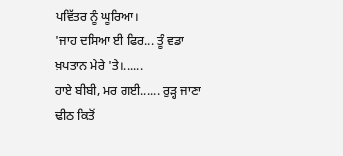ਪਵਿੱਤਰ ਨੂੰ ਘੂਰਿਆ।
'ਜਾਹ ਦਸਿਆ ਈ ਫਿਰ... ਤੂੰ ਵਡਾ ਖ਼ਪਤਾਨ ਮੇਰੇ 'ਤੇ।......
ਹਾਏ ਬੀਬੀ, ਮਰ ਗਈ...... ਰੁੜ੍ਹ ਜਾਣਾ ਢੀਠ ਕਿਤੋਂ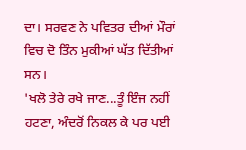ਦਾ। ਸਰਵਣ ਨੇ ਪਵਿਤਰ ਦੀਆਂ ਮੌਰਾਂ ਵਿਚ ਦੋ ਤਿੰਨ ਮੁਕੀਆਂ ਘੱਤ ਦਿੱਤੀਆਂ ਸਨ।
'ਖਲੋ ਤੇਰੇ ਰਖੇ ਜਾਣ...ਤੂੰ ਇੰਜ ਨਹੀਂ ਹਟਣਾ, ਅੰਦਰੋਂ ਨਿਕਲ ਕੇ ਪਰ ਪਈ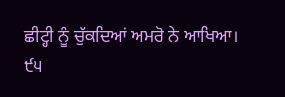ਛੀਟ੍ਹੀ ਨੂੰ ਚੁੱਕਦਿਆਂ ਅਮਰੋ ਨੇ ਆਖਿਆ।
੯੫